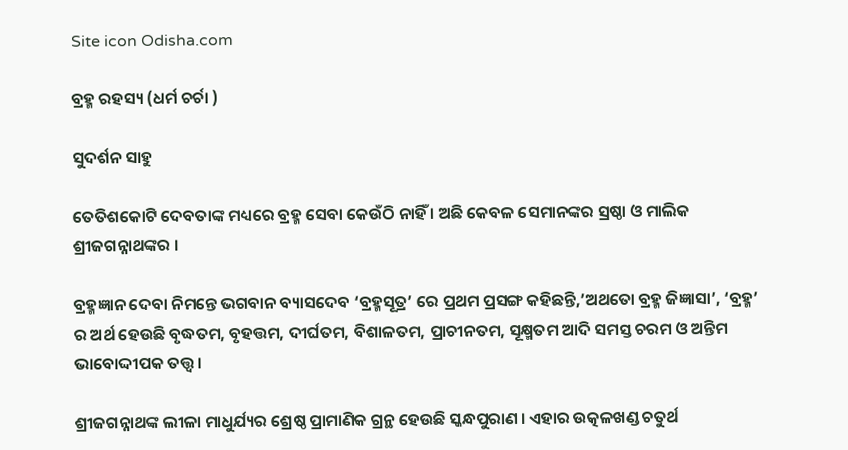Site icon Odisha.com

ବ୍ରହ୍ମ ରହସ୍ୟ (ଧର୍ମ ଚର୍ଚା )

ସୁଦର୍ଶନ ସାହୁ

ତେତିଶକୋଟି ଦେବତାଙ୍କ ମଧ୍ୟରେ ବ୍ରହ୍ମ ସେବା କେଉଁଠି ନାହିଁ । ଅଛି କେବଳ ସେମାନଙ୍କର ସ୍ରଷ୍ଠା ଓ ମାଲିକ ଶ୍ରୀଜଗନ୍ନାଥଙ୍କର ।

ବ୍ରହ୍ମଜ୍ଞାନ ଦେବା ନିମନ୍ତେ ଭଗବାନ ବ୍ୟାସଦେବ ‘ବ୍ରହ୍ମସୂତ୍ର’ ରେ ପ୍ରଥମ ପ୍ରସଙ୍ଗ କହିଛନ୍ତି,’ଅଥତୋ ବ୍ରହ୍ମ ଜିଜ୍ଞାସା’, ‘ବ୍ରହ୍ମ’ ର ଅର୍ଥ ହେଉଛି ବୃଦ୍ଧତମ, ବୃହତ୍ତମ, ଦୀର୍ଘତମ, ବିଶାଳତମ, ପ୍ରାଚୀନତମ, ସୂକ୍ଷ୍ମତମ ଆଦି ସମସ୍ତ ଚରମ ଓ ଅନ୍ତିମ ଭାବୋଦ୍ଦୀପକ ତତ୍ତ୍ଵ ।

ଶ୍ରୀଜଗନ୍ନାଥଙ୍କ ଲୀଳା ମାଧୁର୍ଯ୍ୟର ଶ୍ରେଷ୍ଠ ପ୍ରାମାଣିକ ଗ୍ରନ୍ଥ ହେଉଛି ସ୍କନ୍ଧପୁରାଣ । ଏହାର ଉତ୍କଳଖଣ୍ଡ ଚତୁର୍ଥ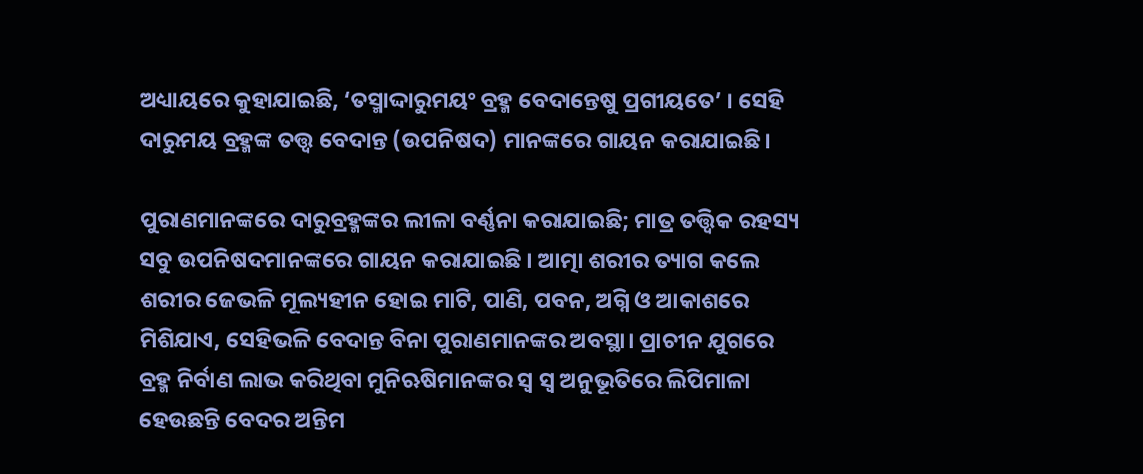ଅଧ୍ୟାୟରେ କୁହାଯାଇଛି, ‘ତସ୍ମାଦ୍ଦାରୁମୟଂ ବ୍ରହ୍ମ ବେଦାନ୍ତେଷୁ ପ୍ରଗୀୟତେ’ । ସେହି ଦାରୁମୟ ବ୍ରହ୍ମଙ୍କ ତତ୍ତ୍ଵ ବେଦାନ୍ତ (ଉପନିଷଦ) ମାନଙ୍କରେ ଗାୟନ କରାଯାଇଛି।

ପୁରାଣମାନଙ୍କରେ ଦାରୁବ୍ରହ୍ମଙ୍କର ଲୀଳା ବର୍ଣ୍ଣନା କରାଯାଇଛି; ମାତ୍ର ତତ୍ତ୍ଵିକ ରହସ୍ୟ ସବୁ ଉପନିଷଦମାନଙ୍କରେ ଗାୟନ କରାଯାଇଛି । ଆତ୍ମା ଶରୀର ତ୍ୟାଗ କଲେ ଶରୀର ଜେଭଳି ମୂଲ୍ୟହୀନ ହୋଇ ମାଟି, ପାଣି, ପବନ, ଅଗ୍ନି ଓ ଆକାଶରେ ମିଶିଯାଏ, ସେହିଭଳି ବେଦାନ୍ତ ବିନା ପୁରାଣମାନଙ୍କର ଅବସ୍ଥା। ପ୍ରାଚୀନ ଯୁଗରେ ବ୍ରହ୍ମ ନିର୍ବାଣ ଲାଭ କରିଥିବା ମୁନିଋଷିମାନଙ୍କର ସ୍ଵ ସ୍ଵ ଅନୁଭୂତିରେ ଲିପିମାଳା ହେଉଛନ୍ତି ବେଦର ଅନ୍ତିମ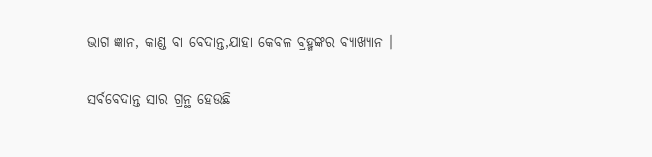ଭାଗ ଜ୍ଞାନ, କାଣ୍ଡ ବା ବେଦାନ୍ତ,ଯାହା କେବଳ ବ୍ରହ୍ମଙ୍କର ବ୍ୟାଖ୍ୟାନ ।

ସର୍ବବେଦାନ୍ତ ସାର ଗ୍ରନ୍ଥ ହେଉଛି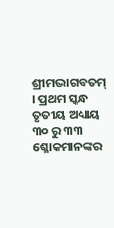ଶ୍ରୀମଦ୍ଭାଗବତମ୍ । ପ୍ରଥମ ସ୍କନ୍ଧ ତୃତୀୟ ଅଧ୍ୟାୟ ୩୦ ରୁ ୩୩ ଶ୍ଳୋକମାନଙ୍କର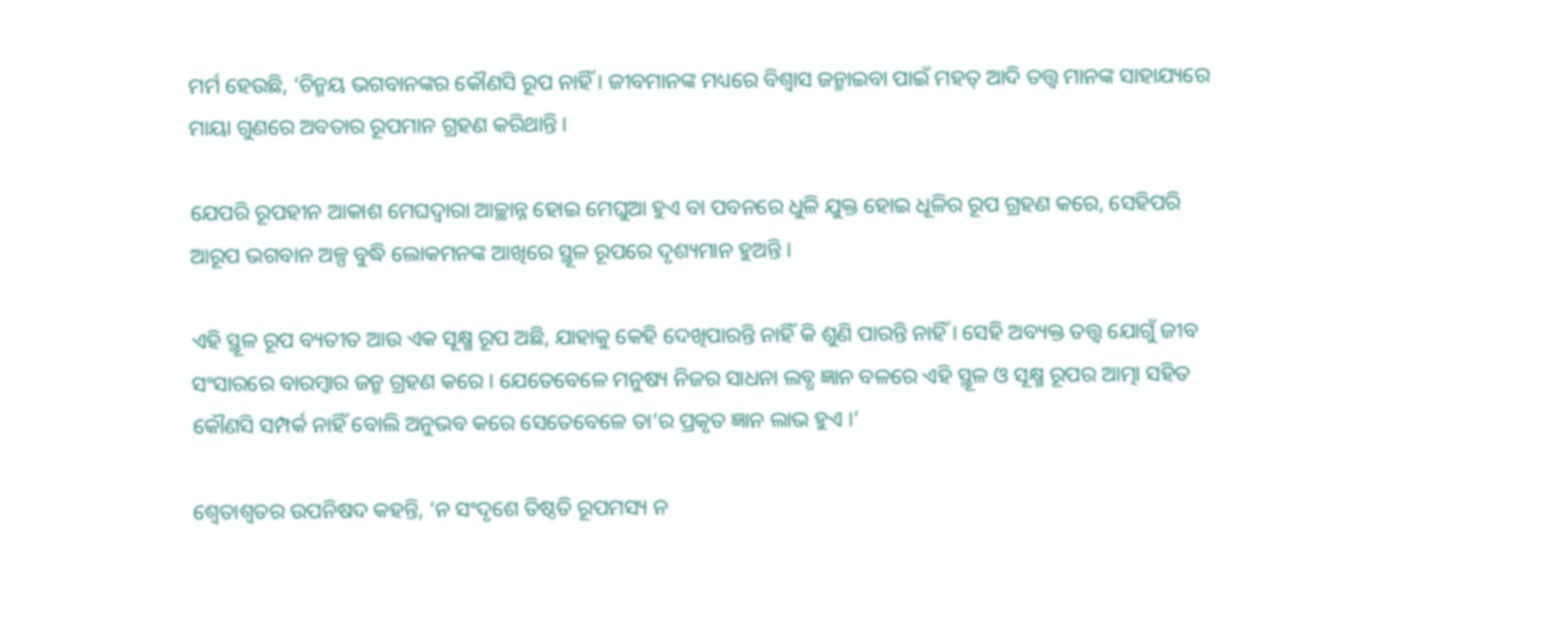ମର୍ମ ହେଉଛି, ‘ଚିନ୍ମୟ ଭଗବାନଙ୍କର କୌଣସି ରୂପ ନାହିଁ । ଜୀବମାନଙ୍କ ମଧ୍ୟରେ ବିଶ୍ଵାସ ଜନ୍ମାଇବା ପାଇଁ ମହତ୍ ଆଦି ତତ୍ତ୍ଵ ମାନଙ୍କ ସାହାଯ୍ୟରେ ମାୟା ଗୁଣରେ ଅବତାର ରୂପମାନ ଗ୍ରହଣ କରିଥାନ୍ତି।

ଯେପରି ରୂପହୀନ ଆକାଶ ମେଘଦ୍ଵାରା ଆଚ୍ଛାନ୍ନ ହୋଇ ମେଘୁଆ ହୁଏ ବା ପବନରେ ଧୁଳି ଯୁକ୍ତ ହୋଇ ଧୂଳିର ରୂପ ଗ୍ରହଣ କରେ, ସେହିପରି ଆରୂପ ଭଗବାନ ଅଳ୍ପ ବୁଦ୍ଧି ଲୋକମନଙ୍କ ଆଖିରେ ସ୍ଥୂଳ ରୂପରେ ଦୃଶ୍ୟମାନ ହୁଅନ୍ତି ।

ଏହି ସ୍ଥୂଳ ରୂପ ବ୍ୟତୀତ ଆଉ ଏକ ସୂକ୍ଷ୍ମ ରୂପ ଅଛି, ଯାହାକୁ କେହି ଦେଖିପାରନ୍ତି ନାହିଁ କି ଶୁଣି ପାରନ୍ତି ନାହିଁ । ସେହି ଅବ୍ୟକ୍ତ ତତ୍ତ୍ଵ ଯୋଗୁଁ ଜୀବ ସଂସାରରେ ବାରମ୍ବାର ଜନ୍ମ ଗ୍ରହଣ କରେ । ଯେତେବେଳେ ମନୁଷ୍ୟ ନିଜର ସାଧନା ଲବ୍ଧ ଜ୍ଞାନ ବଳରେ ଏହି ସ୍ଥୂଳ ଓ ସୂକ୍ଷ୍ମ ରୂପର ଆତ୍ମା ସହିତ କୌଣସି ସମ୍ପର୍କ ନାହିଁ ବୋଲି ଅନୁଭବ କରେ ସେତେବେଳେ ତା’ର ପ୍ରକୃତ ଜ୍ଞାନ ଲାଭ ହୁଏ ।’

ଶ୍ଵେତାଶ୍ଵତର ଉପନିଷଦ କହନ୍ତି, ‘ନ ସଂଦୃଶେ ତିଷ୍ଠତି ରୂପମସ୍ୟ ନ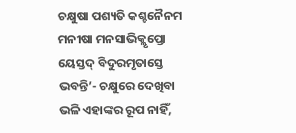ଚକ୍ଷୁଷା ପଶ୍ୟତି କଶ୍ଚନୈନମ ମନୀଷା ମନସାଭିକ୍ଲୃପ୍ତୋ ୟେସ୍ତଦ୍ ବିଦୁରମୃତାସ୍ତେ ଭବନ୍ତି’- ଚକ୍ଷୁରେ ଦେଖିବା ଭଳି ଏହାଙ୍କର ରୂପ ନାହିଁ,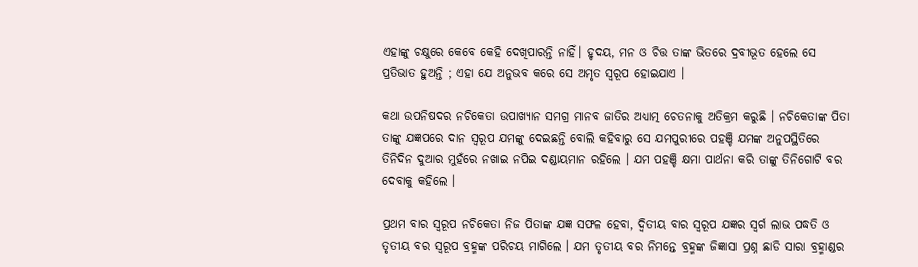ଏହାଙ୍କୁ ଚକ୍ଷୁରେ କେବେ କେହି ଦେଖିପାରନ୍ତି ନାହିଁ। ହୃଦୟ, ମନ ଓ ଚିତ୍ତ ତାଙ୍କ ଭିତରେ ଦ୍ରବୀଭୂତ ହେଲେ ସେ ପ୍ରତିଭାତ ହୁଅନ୍ତି ; ଏହା ଯେ ଅନୁଭବ କରେ ସେ ଅମୃତ ସ୍ୱରୂପ ହୋଇଯାଏ ।

କଥା ଉପନିଷଦର ନଚିକେତା ଉପାଖ୍ୟାନ ସମଗ୍ର ମାନବ ଜାତିର ଅଧ୍ୟାତ୍ମ ଚେତନାକୁ ଅତିକ୍ରମ କରୁଛି । ନଚିକେତାଙ୍କ ପିତା ତାଙ୍କୁ ଯଜ୍ଞପରେ ଦାନ ସ୍ୱରୂପ ଯମଙ୍କୁ ଦେଇଛନ୍ତି ବୋଲି କହିବାରୁ ସେ ଯମପୁରୀରେ ପହଞ୍ଚି ଯମଙ୍କ ଅନୁପସ୍ଥିତିରେ ତିନିଦିନ ଦୁଆର ମୁହଁରେ ନଖାଇ ନପିଇ ଦଣ୍ଡାୟମାନ ରହିଲେ । ଯମ ପହଞ୍ଚି କ୍ଷମା ପାର୍ଥନା କରି ତାଙ୍କୁ ତିନିଗୋଟି ବର ଦେବାକୁ କହିଲେ ।

ପ୍ରଥମ ବାର ସ୍ୱରୂପ ନଚିକେତା ନିଜ ପିତାଙ୍କ ଯଜ୍ଞ ସଫଳ ହେବା, ଦ୍ଵିତୀୟ ବାର ସ୍ୱରୂପ ଯଜ୍ଞର ସ୍ଵର୍ଗ ଲାଭ ପଦ୍ଧତି ଓ ତୃତୀୟ ବର ସ୍ୱରୂପ ବ୍ରହ୍ମଙ୍କ ପରିଚୟ ମାଗିଲେ । ଯମ ତୃତୀୟ ବର ନିମନ୍ତେ ବ୍ରହ୍ମଙ୍କ ଜିଜ୍ଞାସା ପ୍ରଶ୍ନ ଛାଡି ସାରା ବ୍ରହ୍ମାଣ୍ଡର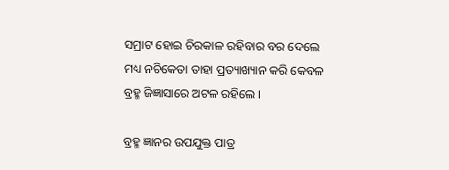ସମ୍ରାଟ ହୋଇ ଚିରକାଳ ରହିବାର ବର ଦେଲେ ମଧ୍ୟ ନଚିକେତା ତାହା ପ୍ରତ୍ୟାଖ୍ୟାନ କରି କେବଳ ବ୍ରହ୍ମ ଜିଜ୍ଞାସାରେ ଅଟଳ ରହିଲେ ।

ବ୍ରହ୍ମ ଜ୍ଞାନର ଉପଯୁକ୍ତ ପାତ୍ର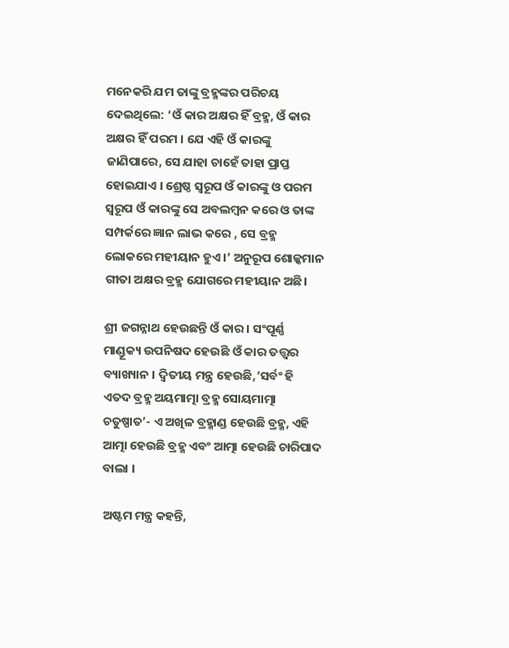ମନେକରି ଯମ ତାଙ୍କୁ ବ୍ରହ୍ମଙ୍କର ପରିଚୟ ଦେଇଥିଲେ: ‘ଓଁ କାର ଅକ୍ଷର ହିଁ ବ୍ରହ୍ମ, ଓଁ କାର ଅକ୍ଷର ହିଁ ପରମ । ଯେ ଏହି ଓଁ କାରଙ୍କୁ ଜାଣିପାରେ, ସେ ଯାହା ଚାହେଁ ତାହା ପ୍ରାପ୍ତ ହୋଇଯାଏ । ଶ୍ରେଷ୍ଠ ସ୍ୱରୂପ ଓଁ କାରଙ୍କୁ ଓ ପରମ ସ୍ୱରୂପ ଓଁ କାରଙ୍କୁ ସେ ଅବଲମ୍ବନ କରେ ଓ ତାଙ୍କ ସମ୍ପର୍କରେ ଜ୍ଞାନ ଲାଭ କରେ , ସେ ବ୍ରହ୍ମ ଲୋକରେ ମହୀୟାନ ହୁଏ ।’ ଅନୁରୂପ ଶୋଳ୍କମାନ ଗୀତା ଅକ୍ଷର ବ୍ରହ୍ମ ଯୋଗରେ ମହୀୟାନ ଅଛି।

ଶ୍ରୀ ଜଗନ୍ନାଥ ହେଉଛନ୍ତି ଓଁ କାର । ସଂପୂର୍ଣ୍ଣ ମାଣ୍ଡୂକ୍ୟ ଉପନିଷଦ ହେଉଛି ଓଁ କାର ତତ୍ତ୍ଵର ବ୍ୟାଖ୍ୟାନ । ଦ୍ଵିତୀୟ ମନ୍ତ୍ର ହେଉଛି,’ସର୍ବଂ ହି ଏତଦ ବ୍ରହ୍ମ ଅୟମାତ୍ମା ବ୍ରହ୍ମ ସୋୟମାତ୍ମା ଚତୁଷ୍ପାତ’- ଏ ଅଖିଳ ବ୍ରହ୍ମାଣ୍ଡ ହେଉଛି ବ୍ରହ୍ମ, ଏହି ଆତ୍ମା ହେଉଛି ବ୍ରହ୍ମ ଏବଂ ଆତ୍ମା ହେଉଛି ଚାରିପାଦ ବାଲା ।

ଅଷ୍ଟମ ମନ୍ତ୍ର କହନ୍ତି,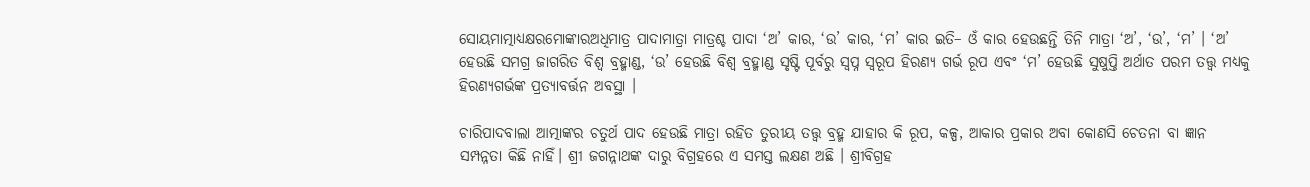ସୋୟମାତ୍ମାଧ୍ୟକ୍ଷରମୋଙ୍କାରଅଧିମାତ୍ର ପାଦାମାତ୍ରା ମାତ୍ରଶ୍ଚ ପାଦା ‘ଅ’ କାର, ‘ଉ’ କାର, ‘ମ’ କାର ଇତି– ଓଁ କାର ହେଉଛନ୍ତି ତିନି ମାତ୍ରା ‘ଅ’, ‘ଉ’, ‘ମ’ । ‘ଅ’ ହେଉଛି ସମଗ୍ର ଜାଗରିତ ବିଶ୍ଵ ବ୍ରହ୍ମାଣ୍ଡ, ‘ଉ’ ହେଉଛି ବିଶ୍ଵ ବ୍ରହ୍ମାଣ୍ଡ ସୃଷ୍ଟି ପୂର୍ବରୁ ସ୍ଵପ୍ନ ସ୍ୱରୂପ ହିରଣ୍ୟ ଗର୍ଭ ରୂପ ଏବଂ ‘ମ’ ହେଉଛି ସୁଷୁପ୍ତି ଅର୍ଥାତ ପରମ ତତ୍ତ୍ଵ ମଧ୍ୟକୁ ହିରଣ୍ୟଗର୍ଭଙ୍କ ପ୍ରତ୍ୟାବର୍ତ୍ତନ ଅବସ୍ଥା ।

ଚାରିପାଦବାଲା ଆତ୍ମାଙ୍କର ଚତୁର୍ଥ ପାଦ ହେଉଛି ମାତ୍ରା ରହିତ ତୁରୀୟ ତତ୍ତ୍ଵ ବ୍ରହ୍ମ ଯାହାର କି ରୂପ, କଳ୍ପ, ଆକାର ପ୍ରକାର ଅବା କୋଣସି ଚେତନା ବା ଜ୍ଞାନ ସମ୍ପନ୍ନତା କିଛି ନାହିଁ। ଶ୍ରୀ ଜଗନ୍ନାଥଙ୍କ ଦାରୁ ବିଗ୍ରହରେ ଏ ସମସ୍ତ ଲକ୍ଷଣ ଅଛି । ଶ୍ରୀବିଗ୍ରହ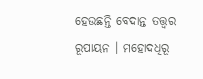ହେଉଛନ୍ତି ବେଦାନ୍ତ ତତ୍ତ୍ଵର ରୂପାୟନ । ମହୋଦଧିରୂ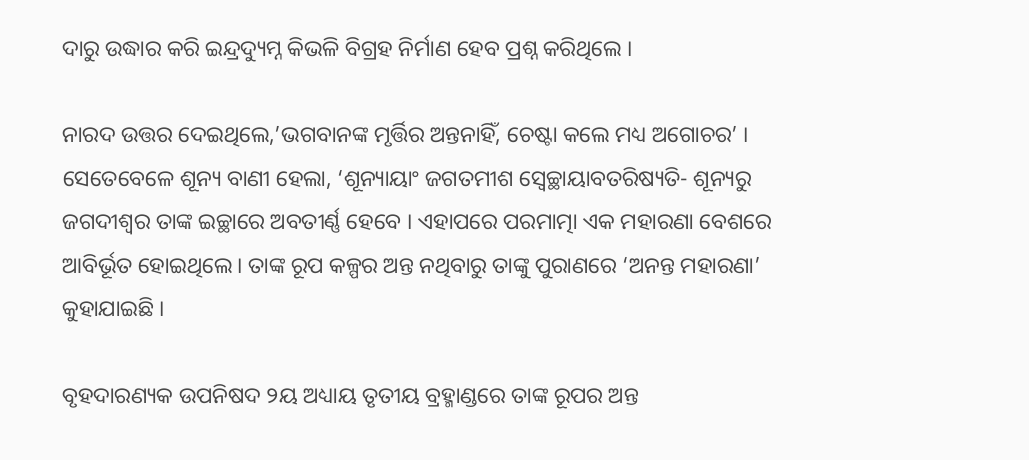ଦାରୁ ଉଦ୍ଧାର କରି ଇନ୍ଦ୍ରଦ୍ୟୁମ୍ନ କିଭଳି ବିଗ୍ରହ ନିର୍ମାଣ ହେବ ପ୍ରଶ୍ନ କରିଥିଲେ ।

ନାରଦ ଉତ୍ତର ଦେଇଥିଲେ,’ଭଗବାନଙ୍କ ମୃର୍ତ୍ତିର ଅନ୍ତନାହିଁ, ଚେଷ୍ଟା କଲେ ମଧ୍ୟ ଅଗୋଚର’ । ସେତେବେଳେ ଶୂନ୍ୟ ବାଣୀ ହେଲା, ‘ଶୂନ୍ୟାୟାଂ ଜଗତମୀଶ ସ୍ଵେଚ୍ଛାୟାବତରିଷ୍ୟତି- ଶୂନ୍ୟରୁ ଜଗଦୀଶ୍ଵର ତାଙ୍କ ଇଚ୍ଛାରେ ଅବତୀର୍ଣ୍ଣ ହେବେ । ଏହାପରେ ପରମାତ୍ମା ଏକ ମହାରଣା ବେଶରେ ଆବିର୍ଭୂତ ହୋଇଥିଲେ। ତାଙ୍କ ରୂପ କଳ୍ପର ଅନ୍ତ ନଥିବାରୁ ତାଙ୍କୁ ପୁରାଣରେ ‘ଅନନ୍ତ ମହାରଣା’ କୁହାଯାଇଛି ।

ବୃହଦାରଣ୍ୟକ ଉପନିଷଦ ୨ୟ ଅଧ୍ୟାୟ ତୃତୀୟ ବ୍ରହ୍ମାଣ୍ଡରେ ତାଙ୍କ ରୂପର ଅନ୍ତ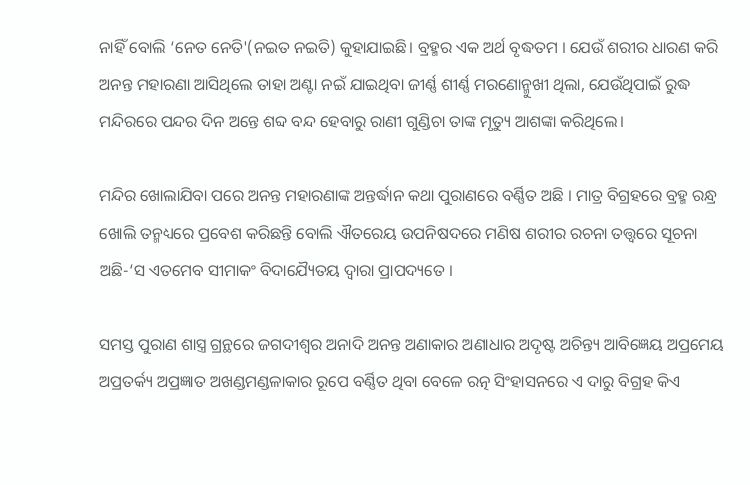ନାହିଁ ବୋଲି ‘ନେତ ନେତି'(ନଇତ ନଇତି) କୁହାଯାଇଛି। ବ୍ରହ୍ମର ଏକ ଅର୍ଥ ବୃଦ୍ଧତମ । ଯେଉଁ ଶରୀର ଧାରଣ କରି ଅନନ୍ତ ମହାରଣା ଆସିଥିଲେ ତାହା ଅଣ୍ଟା ନଇଁ ଯାଇଥିବା ଜୀର୍ଣ୍ଣ ଶୀର୍ଣ୍ଣ ମରଣୋନ୍ମୁଖୀ ଥିଲା, ଯେଉଁଥିପାଇଁ ରୁଦ୍ଧ ମନ୍ଦିରରେ ପନ୍ଦର ଦିନ ଅନ୍ତେ ଶବ୍ଦ ବନ୍ଦ ହେବାରୁ ରାଣୀ ଗୁଣ୍ଡିଚା ତାଙ୍କ ମୃତ୍ୟୁ ଆଶଙ୍କା କରିଥିଲେ।

ମନ୍ଦିର ଖୋଲାଯିବା ପରେ ଅନନ୍ତ ମହାରଣାଙ୍କ ଅନ୍ତର୍ଦ୍ଧାନ କଥା ପୁରାଣରେ ବର୍ଣ୍ଣିତ ଅଛି । ମାତ୍ର ବିଗ୍ରହରେ ବ୍ରହ୍ମ ରନ୍ଧ୍ର ଖୋଲି ତନ୍ମଧ୍ୟରେ ପ୍ରବେଶ କରିଛନ୍ତି ବୋଲି ଐତରେୟ ଉପନିଷଦରେ ମଣିଷ ଶରୀର ରଚନା ତତ୍ତ୍ଵରେ ସୂଚନା ଅଛି-‘ସ ଏତମେବ ସୀମାକଂ ବିଦାଯ୍ୟୈତୟ ଦ୍ଵାରା ପ୍ରାପଦ୍ୟତେ ।

ସମସ୍ତ ପୁରାଣ ଶାସ୍ତ୍ର ଗ୍ରନ୍ଥରେ ଜଗଦୀଶ୍ଵର ଅନାଦି ଅନନ୍ତ ଅଣାକାର ଅଣାଧାର ଅଦୃଷ୍ଟ ଅଚିନ୍ତ୍ୟ ଆବିଜ୍ଞେୟ ଅପ୍ରମେୟ ଅପ୍ରତର୍କ୍ୟ ଅପ୍ରଜ୍ଞାତ ଅଖଣ୍ଡମଣ୍ଡଳାକାର ରୂପେ ବର୍ଣ୍ଣିତ ଥିବା ବେଳେ ରତ୍ନ ସିଂହାସନରେ ଏ ଦାରୁ ବିଗ୍ରହ କିଏ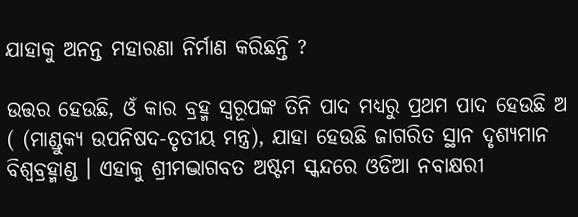ଯାହାକୁ ଅନନ୍ତ ମହାରଣା ନିର୍ମାଣ କରିଛନ୍ତି ?

ଉତ୍ତର ହେଉଛି, ଓଁ କାର ବ୍ରହ୍ମ ସ୍ୱରୂପଙ୍କ ତିନି ପାଦ ମଧ୍ୟରୁ ପ୍ରଥମ ପାଦ ହେଉଛି ଅ ( (ମାଣ୍ଡୁକ୍ୟ ଉପନିଷଦ-ତୃତୀୟ ମନ୍ତ୍ର), ଯାହା ହେଉଛି ଜାଗରିତ ସ୍ଥାନ ଦୃଶ୍ୟମାନ ବିଶ୍ଵବ୍ରହ୍ମାଣ୍ଡ । ଏହାକୁ ଶ୍ରୀମଦ୍ଭାଗବତ ଅଷ୍ଟମ ସ୍କନ୍ଦରେ ଓଡିଆ ନବାକ୍ଷରୀ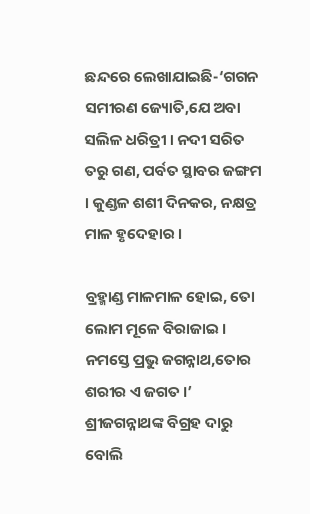ଛନ୍ଦରେ ଲେଖାଯାଇଛି-‘ଗଗନ ସମୀରଣ ଜ୍ୟୋତି,ଯେ ଅବା ସଲିଳ ଧରିତ୍ରୀ । ନଦୀ ସରିତ ତରୁ ଗଣ, ପର୍ବତ ସ୍ଥାବର ଜଙ୍ଗମ । କୁଣ୍ଡଳ ଶଶୀ ଦିନକର, ନକ୍ଷତ୍ର ମାଳ ହୃଦେହାର ।

ବ୍ରହ୍ମାଣ୍ଡ ମାଳମାଳ ହୋଇ, ତୋ ଲୋମ ମୂଳେ ବିରାଜାଇ । ନମସ୍ତେ ପ୍ରଭୁ ଜଗନ୍ନାଥ,ତୋର ଶରୀର ଏ ଜଗତ ।’ ଶ୍ରୀଜଗନ୍ନାଥଙ୍କ ବିଗ୍ରହ ଦାରୁ ବୋଲି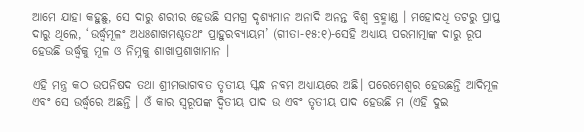ଆମେ ଯାହା କହୁଛୁ, ସେ ଦାରୁ ଶରୀର ହେଉଛି ସମଗ୍ର ଦୃଶ୍ୟମାନ ଅନାଦି ଅନନ୍ତ ବିଶ୍ଵ ବ୍ରହ୍ମାଣ୍ଡ । ମହୋଦଧି ତଟରୁ ପ୍ରାପ୍ତ ଦାରୁ ଥିଲେ, ‘ଉର୍ଦ୍ଧ୍ଵମୂଳଂ ଅଧଃଶାଖମଶ୍ଚତଥଂ ପ୍ରାହୁରବ୍ୟାୟମ’ (ଗୀତା-୧୫:୧)-ସେହି ଅଧ୍ୟାୟ ପରମାତ୍ମାଙ୍କ ଦାରୁ ରୂପ ହେଉଛି ଉର୍ଦ୍ଧ୍ଵକୁ ମୂଳ ଓ ନିମ୍ନକୁ ଶାଖାପ୍ରଶାଖାମାନ ।

ଏହି ମନ୍ତ୍ର କଠ ଉପନିଷଦ ତଥା ଶ୍ରୀମଦ୍ଭାଗବତ ତୃତୀୟ ସ୍କନ୍ଧ ନବମ ଅଧ୍ୟାୟରେ ଅଛି। ପରେମେଶ୍ଵର ହେଉଛନ୍ତି ଆଦିମୂଳ ଏବଂ ସେ ଉର୍ଦ୍ଧ୍ଵରେ ଅଛନ୍ତି । ଓଁ କାର ସ୍ୱରୂପଙ୍କ ଦ୍ଵିତୀୟ ପାଦ ଉ ଏବଂ ତୃତୀୟ ପାଦ ହେଉଛି ମ (ଏହି ଦୁଇ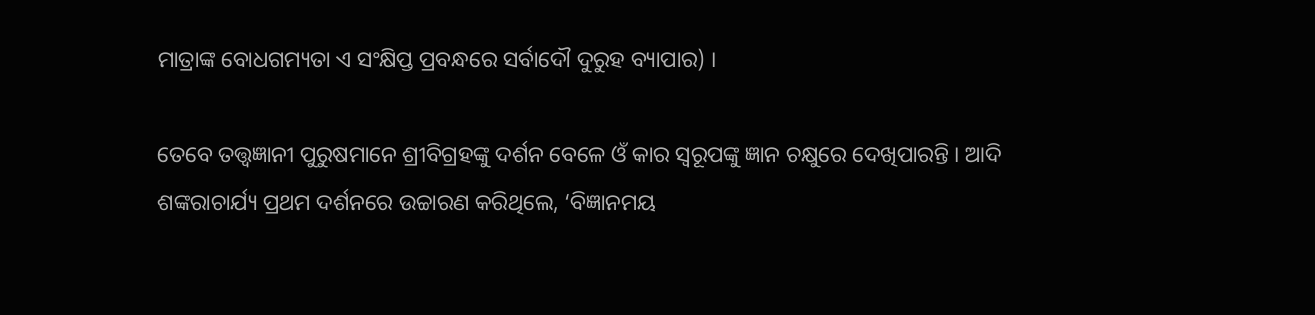ମାତ୍ରାଙ୍କ ବୋଧଗମ୍ୟତା ଏ ସଂକ୍ଷିପ୍ତ ପ୍ରବନ୍ଧରେ ସର୍ବାଦୌ ଦୁରୁହ ବ୍ୟାପାର) ।

ତେବେ ତତ୍ତ୍ଵଜ୍ଞାନୀ ପୁରୁଷମାନେ ଶ୍ରୀବିଗ୍ରହଙ୍କୁ ଦର୍ଶନ ବେଳେ ଓଁ କାର ସ୍ୱରୂପଙ୍କୁ ଜ୍ଞାନ ଚକ୍ଷୁରେ ଦେଖିପାରନ୍ତି । ଆଦି ଶଙ୍କରାଚାର୍ଯ୍ୟ ପ୍ରଥମ ଦର୍ଶନରେ ଉଚ୍ଚାରଣ କରିଥିଲେ, ‘ବିଜ୍ଞାନମୟ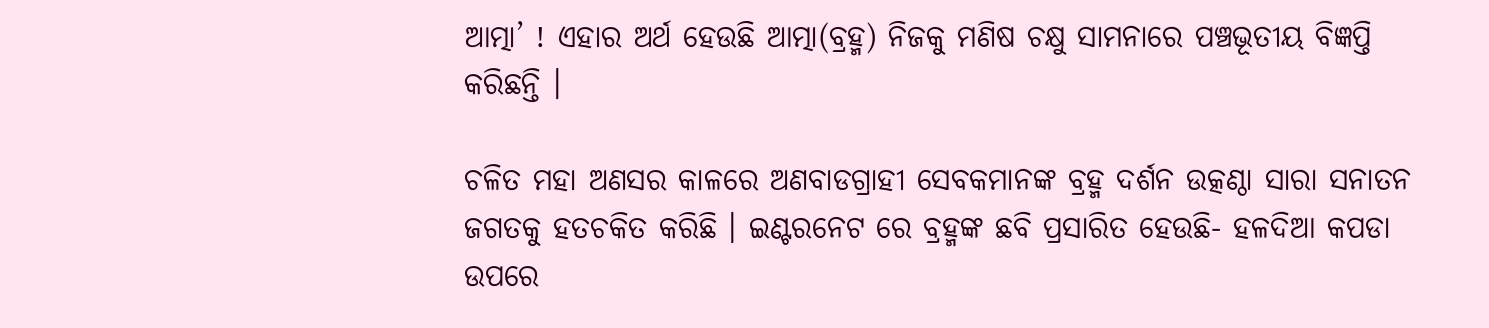ଆତ୍ମା’ ! ଏହାର ଅର୍ଥ ହେଉଛି ଆତ୍ମା(ବ୍ରହ୍ମ) ନିଜକୁ ମଣିଷ ଚକ୍ଷୁ ସାମନାରେ ପଞ୍ଚଭୂତୀୟ ବିଜ୍ଞପ୍ତି କରିଛନ୍ତି ।

ଚଳିତ ମହା ଅଣସର କାଳରେ ଅଣବାଡଗ୍ରାହୀ ସେବକମାନଙ୍କ ବ୍ରହ୍ମ ଦର୍ଶନ ଉତ୍କଣ୍ଠା ସାରା ସନାତନ ଜଗତକୁ ହତଚକିତ କରିଛି । ଇଣ୍ଟରନେଟ ରେ ବ୍ରହ୍ମଙ୍କ ଛବି ପ୍ରସାରିତ ହେଉଛି- ହଳଦିଆ କପଡା ଉପରେ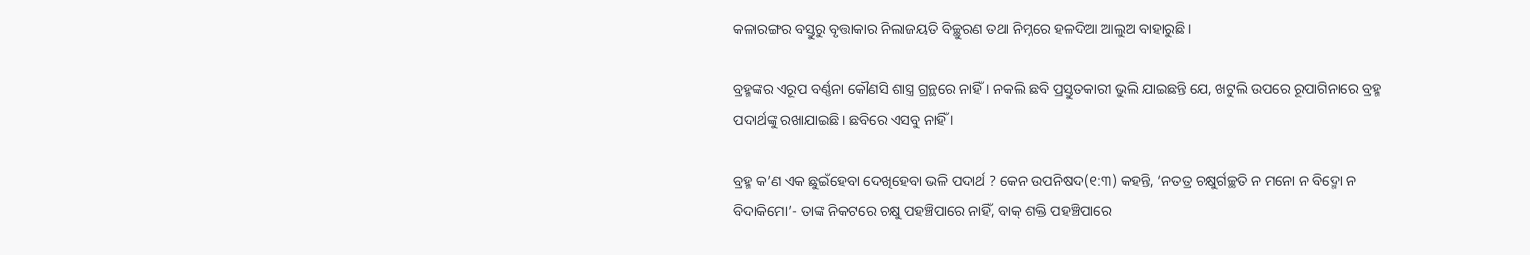କଳାରଙ୍ଗର ବସ୍ତୁରୁ ବୃତ୍ତାକାର ନିଲାଜୟତି ବିଚ୍ଛୁରଣ ତଥା ନିମ୍ନରେ ହଳଦିଆ ଆଲୁଅ ବାହାରୁଛି ।

ବ୍ରହ୍ମଙ୍କର ଏରୂପ ବର୍ଣ୍ଣନା କୌଣସି ଶାସ୍ତ୍ର ଗ୍ରନ୍ଥରେ ନାହିଁ । ନକଲି ଛବି ପ୍ରସ୍ତୁତକାରୀ ଭୁଲି ଯାଇଛନ୍ତି ଯେ, ଖଟୁଲି ଉପରେ ରୂପାଗିନାରେ ବ୍ରହ୍ମ ପଦାର୍ଥଙ୍କୁ ରଖାଯାଇଛି। ଛବିରେ ଏସବୁ ନାହିଁ ।

ବ୍ରହ୍ମ କ’ଣ ଏକ ଛୁଇଁହେବା ଦେଖିହେବା ଭଳି ପଦାର୍ଥ ? କେନ ଉପନିଷଦ(୧:୩) କହନ୍ତି, ‘ନତତ୍ର ଚକ୍ଷୁର୍ଗଚ୍ଛତି ନ ମନୋ ନ ବିଦ୍ମୋ ନ ବିଦାକିମୋ’- ତାଙ୍କ ନିକଟରେ ଚକ୍ଷୁ ପହଞ୍ଚିପାରେ ନାହିଁ, ବାକ୍ ଶକ୍ତି ପହଞ୍ଚିପାରେ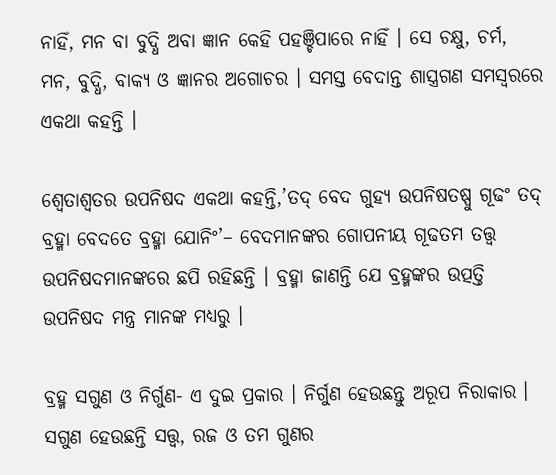ନାହିଁ, ମନ ବା ବୁଦ୍ଧି ଅବା ଜ୍ଞାନ କେହି ପହଞ୍ଚିପାରେ ନାହିଁ । ସେ ଚକ୍ଷୁ, ଚର୍ମ, ମନ, ବୁଦ୍ଧି, ବାକ୍ୟ ଓ ଜ୍ଞାନର ଅଗୋଚର । ସମସ୍ତ ବେଦାନ୍ତ ଶାସ୍ତ୍ରଗଣ ସମସ୍ଵରରେ ଏକଥା କହନ୍ତି ।

ଶ୍ଵେତାଶ୍ଵତର ଉପନିଷଦ ଏକଥା କହନ୍ତି,’ତଦ୍ ବେଦ ଗୁହ୍ୟ ଉପନିଷତଷ୍ପୁ ଗୂଢଂ ତଦ୍ ବ୍ରହ୍ମା ବେଦତେ ବ୍ରହ୍ମା ଯୋନିଂ’– ବେଦମାନଙ୍କର ଗୋପନୀୟ ଗୂଢତମ ତତ୍ତ୍ଵ ଉପନିଷଦମାନଙ୍କରେ ଛପି ରହିଛନ୍ତି । ବ୍ରହ୍ମା ଜାଣନ୍ତି ଯେ ବ୍ରହ୍ମଙ୍କର ଉତ୍ପତ୍ତି ଉପନିଷଦ ମନ୍ତ୍ର ମାନଙ୍କ ମଧ୍ୟରୁ ।

ବ୍ରହ୍ମ ସଗୁଣ ଓ ନିର୍ଗୁଣ- ଏ ଦୁଇ ପ୍ରକାର । ନିର୍ଗୁଣ ହେଉଛନ୍ତୁ ଅରୂପ ନିରାକାର । ସଗୁଣ ହେଉଛନ୍ତି ସତ୍ତ୍ଵ, ରଜ ଓ ତମ ଗୁଣର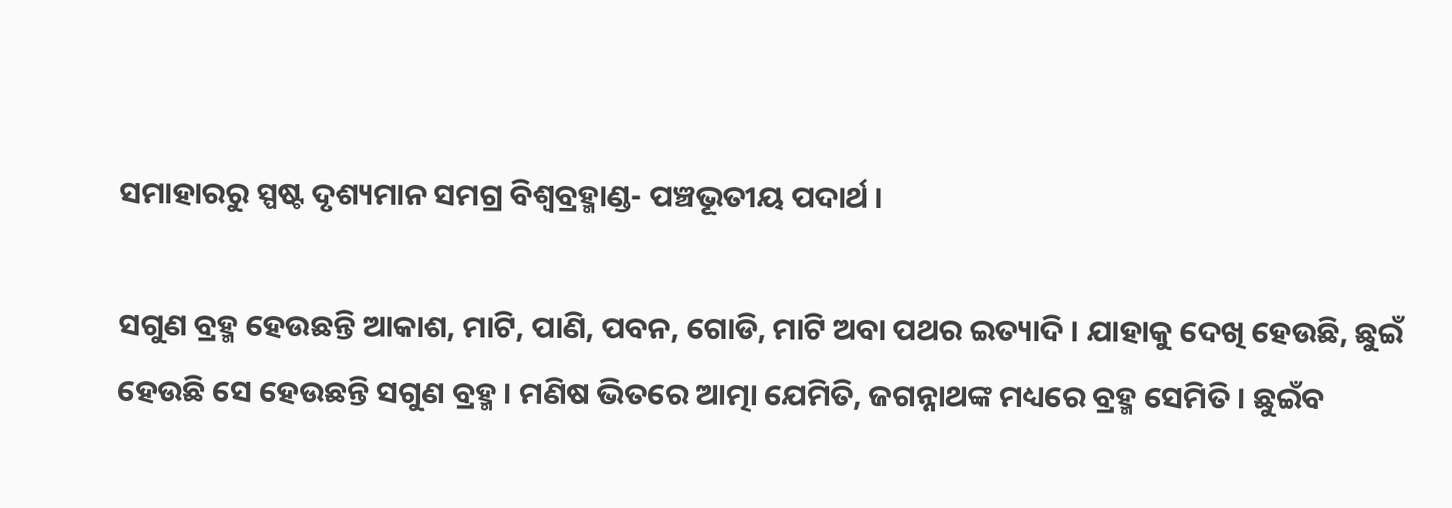ସମାହାରରୁ ସ୍ପଷ୍ଟ ଦୃଶ୍ୟମାନ ସମଗ୍ର ବିଶ୍ଵବ୍ରହ୍ମାଣ୍ଡ- ପଞ୍ଚଭୂତୀୟ ପଦାର୍ଥ ।

ସଗୁଣ ବ୍ରହ୍ମ ହେଉଛନ୍ତି ଆକାଶ, ମାଟି, ପାଣି, ପବନ, ଗୋଡି, ମାଟି ଅବା ପଥର ଇତ୍ୟାଦି । ଯାହାକୁ ଦେଖି ହେଉଛି, ଛୁଇଁ ହେଉଛି ସେ ହେଉଛନ୍ତି ସଗୁଣ ବ୍ରହ୍ମ । ମଣିଷ ଭିତରେ ଆତ୍ମା ଯେମିତି, ଜଗନ୍ନାଥଙ୍କ ମଧ୍ୟରେ ବ୍ରହ୍ମ ସେମିତି । ଛୁଇଁବ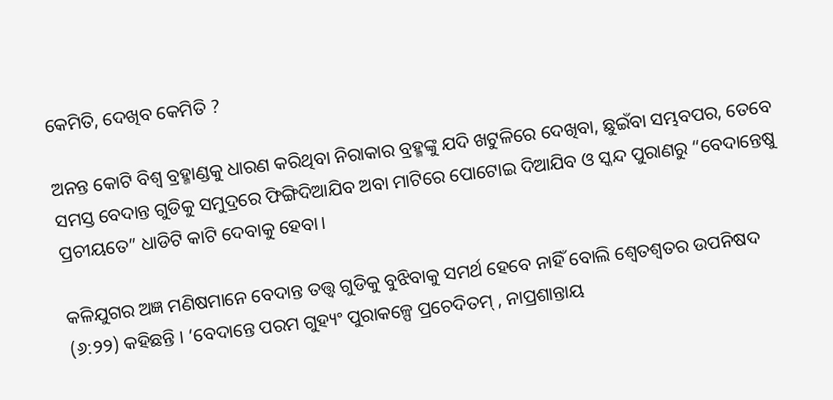କେମିତି, ଦେଖିବ କେମିତି ?

ଅନନ୍ତ କୋଟି ବିଶ୍ଵ ବ୍ରହ୍ମାଣ୍ଡକୁ ଧାରଣ କରିଥିବା ନିରାକାର ବ୍ରହ୍ମଙ୍କୁ ଯଦି ଖଟୁଳିରେ ଦେଖିବା, ଛୁଇଁବା ସମ୍ଭବପର, ତେବେ ସମସ୍ତ ବେଦାନ୍ତ ଗୁଡିକୁ ସମୁଦ୍ରରେ ଫିଙ୍ଗିଦିଆଯିବ ଅବା ମାଟିରେ ପୋଟୋଇ ଦିଆଯିବ ଓ ସ୍କନ୍ଦ ପୁରାଣରୁ “ବେଦାନ୍ତେଷୁ ପ୍ରଚୀୟତେ” ଧାଡିଟି କାଟି ଦେବାକୁ ହେବା।

କଳିଯୁଗର ଅଜ୍ଞ ମଣିଷମାନେ ବେଦାନ୍ତ ତତ୍ତ୍ଵ ଗୁଡିକୁ ବୁଝିବାକୁ ସମର୍ଥ ହେବେ ନାହିଁ ବୋଲି ଶ୍ଵେତଶ୍ଵତର ଉପନିଷଦ (୬:୨୨) କହିଛନ୍ତି । ‘ବେଦାନ୍ତେ ପରମ ଗୁହ୍ୟଂ ପୁରାକଳ୍ପେ ପ୍ରଚେଦିତମ୍ , ନାପ୍ରଶାନ୍ତାୟ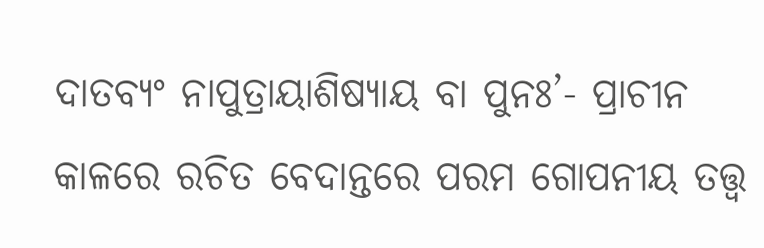ଦାତବ୍ୟଂ ନାପୁତ୍ରାୟାଶିଷ୍ୟାୟ ବା ପୁନଃ’- ପ୍ରାଚୀନ କାଳରେ ରଚିତ ବେଦାନ୍ତରେ ପରମ ଗୋପନୀୟ ତତ୍ତ୍ଵ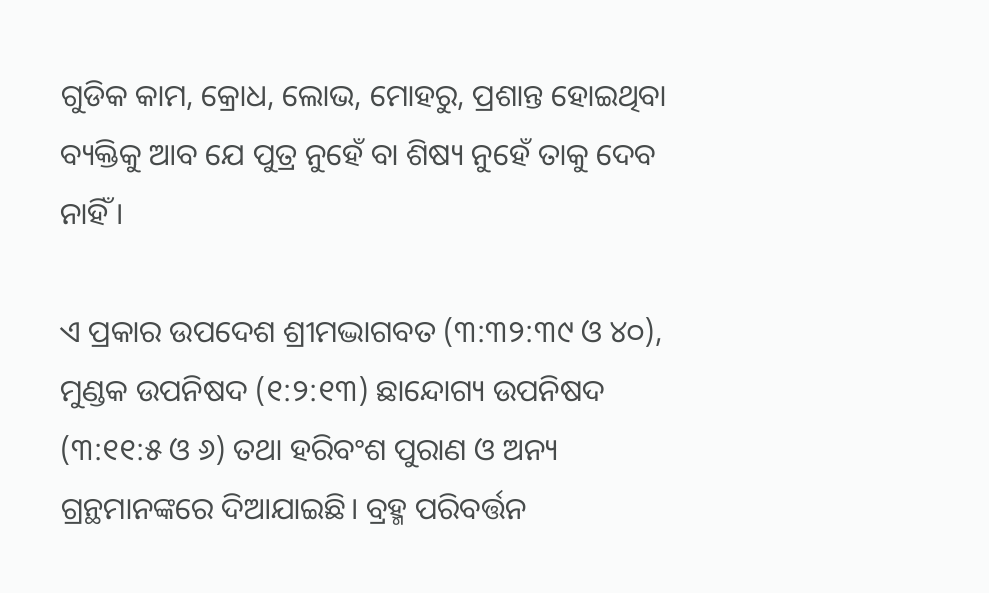ଗୁଡିକ କାମ, କ୍ରୋଧ, ଲୋଭ, ମୋହରୁ, ପ୍ରଶାନ୍ତ ହୋଇଥିବା ବ୍ୟକ୍ତିକୁ ଆବ ଯେ ପୁତ୍ର ନୁହେଁ ବା ଶିଷ୍ୟ ନୁହେଁ ତାକୁ ଦେବ ନାହିଁ ।

ଏ ପ୍ରକାର ଉପଦେଶ ଶ୍ରୀମଦ୍ଭାଗବତ (୩:୩୨:୩୯ ଓ ୪୦), ମୁଣ୍ଡକ ଉପନିଷଦ (୧:୨:୧୩) ଛାନ୍ଦୋଗ୍ୟ ଉପନିଷଦ (୩:୧୧:୫ ଓ ୬) ତଥା ହରିବଂଶ ପୁରାଣ ଓ ଅନ୍ୟ ଗ୍ରନ୍ଥମାନଙ୍କରେ ଦିଆଯାଇଛି। ବ୍ରହ୍ମ ପରିବର୍ତ୍ତନ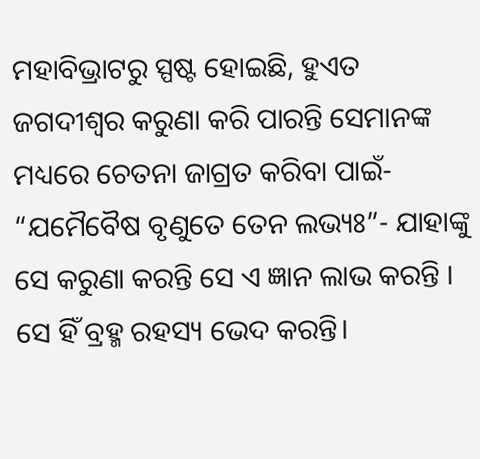ମହାବିଭ୍ରାଟରୁ ସ୍ପଷ୍ଟ ହୋଇଛି, ହୁଏତ ଜଗଦୀଶ୍ଵର କରୁଣା କରି ପାରନ୍ତି ସେମାନଙ୍କ ମଧ୍ୟରେ ଚେତନା ଜାଗ୍ରତ କରିବା ପାଇଁ- “ଯମୈବୈଷ ବୃଣୁତେ ତେନ ଲଭ୍ୟଃ”- ଯାହାଙ୍କୁ ସେ କରୁଣା କରନ୍ତି ସେ ଏ ଜ୍ଞାନ ଲାଭ କରନ୍ତି । ସେ ହିଁ ବ୍ରହ୍ମ ରହସ୍ୟ ଭେଦ କରନ୍ତି।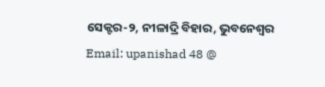ସେକ୍ଟର-୨, ନୀଳାଦ୍ରି ବିହାର, ଭୁବନେଶ୍ଵର
Email: upanishad 48 @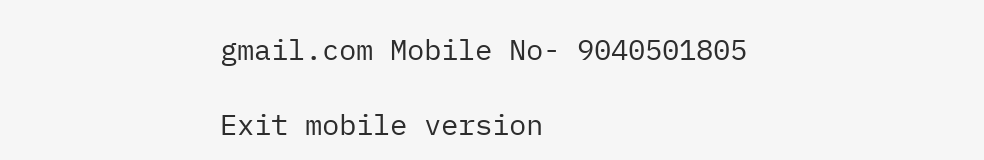gmail.com Mobile No- 9040501805

Exit mobile version